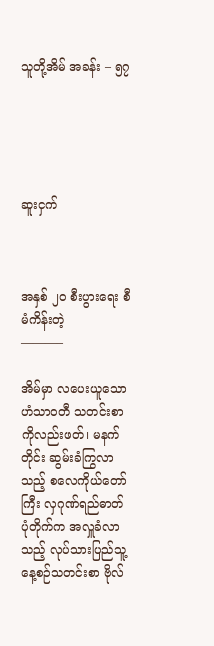သူတို့အိမ် အခန်း – ၅၇





ဆူးငှက်



အနှစ် ၂၀ စီးပွားရေး စီမံကိန်းတဲ့
———–

အိမ်မှာ လပေးယူသော ဟံသာဝတီ သတင်းစာကိုလည်းဖတ်၊ မနက်တိုင်း ဆွမ်းခံကြွလာသည့် စလေကိုယ်တော်ကြီး လှဂုဏ်ရည်ဓာတ်ပုံတိုက်က အလှူခံလာသည့် လုပ်သားပြည်သူ့နေ့စဉ်သတင်းစာ ဗိုလ်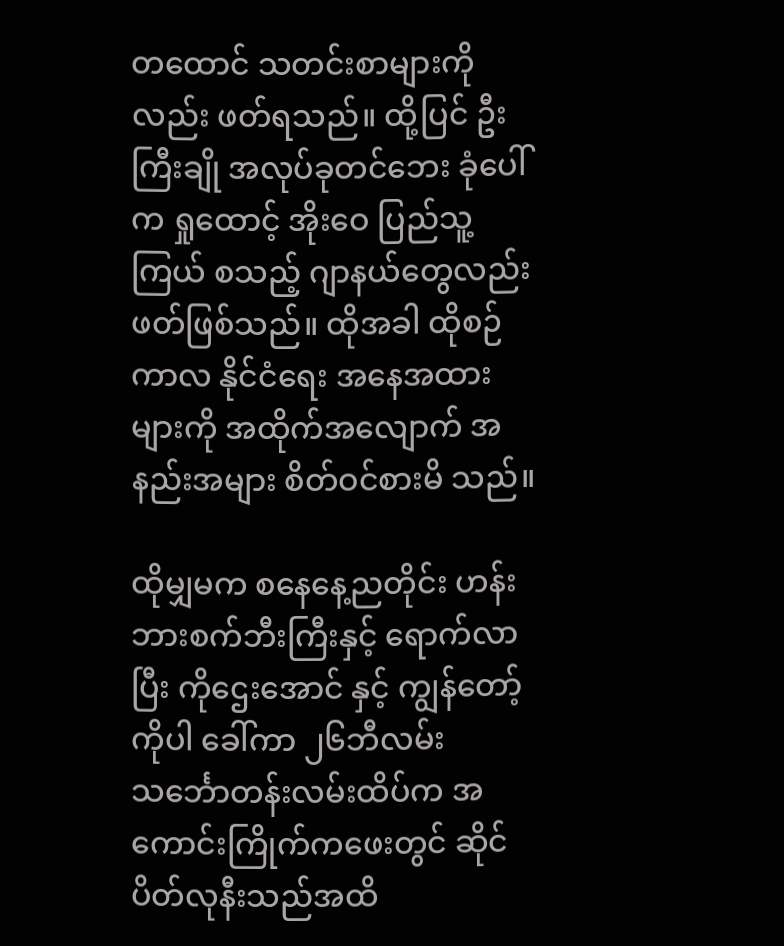တထောင် သတင်းစာများကိုလည်း ဖတ်ရသည်။ ထို့ပြင် ဦးကြီးချို အလုပ်ခုတင်ဘေး ခုံပေါ်က ရှုထောင့် အိုးဝေ ပြည်သူ့ကြယ် စသည့် ဂျာနယ်တွေလည်း ဖတ်ဖြစ်သည်။ ထိုအခါ ထိုစဉ်ကာလ နိုင်ငံရေး အနေအထားများကို အထိုက်အလျောက် အနည်းအများ စိတ်ဝင်စားမိ သည်။

ထိုမျှမက စနေနေ့ညတိုင်း ဟန်းဘားစက်ဘီးကြီးနှင့် ရောက်လာပြီး ကိုဌေးအောင် နှင့် ကျွန်တော့်ကိုပါ ခေါ်ကာ ၂၆ဘီလမ်း သင်္ဘောတန်းလမ်းထိပ်က အကောင်းကြိုက်ကဖေးတွင် ဆိုင်ပိတ်လုနီးသည်အထိ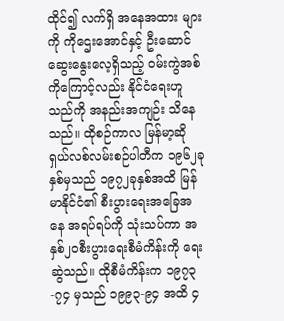ထိုင်၍ လက်ရှိ အနေအထား များကို ကိုဌေးအောင်နှင့် ဦးဆောင်ဆွေးနွေးလေ့ရှိသည့် ဝမ်းကွဲအစ်ကိုကြောင့်လည်း နိုင်ငံရေးဟူသည်ကို အနည်းအကျဉ်း သိနေသည်။ ထိုစဉ်ကာလ မြန်မာ့ဆိုရှယ်လစ်လမ်းစဉ်ပါတီက ၁၉၆၂ခုနှစ်မှသည် ၁၉၇၂ခုနှစ်အထိ မြန်မာနိုင်ငံ၏ စီးပွားရေးအခြေအနေ အရပ်ရပ်ကို သုံးသပ်ကာ အနှစ်၂၀စီးပွားရေးစီမံကိန်းကို ရေးဆွဲသည်။ ထိုစီမံကိန်းက ၁၉၇၃-၇၄ မှသည် ၁၉၉၃-၉၄ အထိ ၄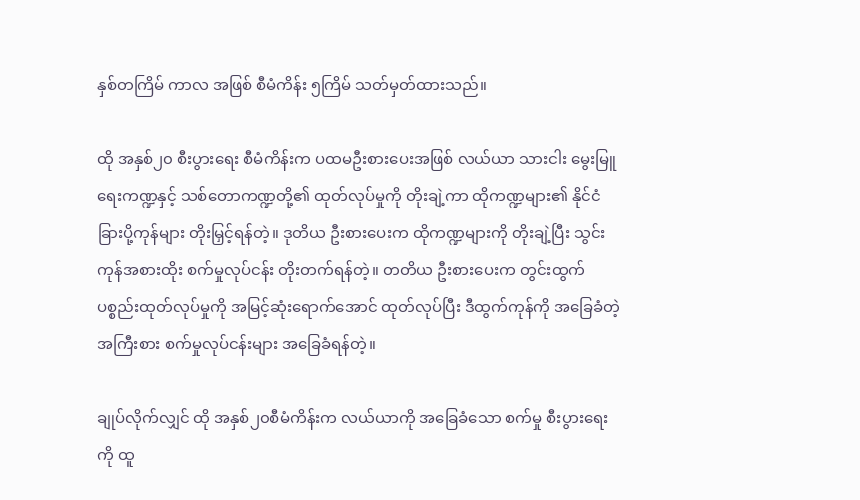နှစ်တကြိမ် ကာလ အဖြစ် စီမံကိန်း ၅ကြိမ် သတ်မှတ်ထားသည်။

ထို အနှစ်၂၀ စီးပွားရေး စီမံကိန်းက ပထမဦးစားပေးအဖြစ် လယ်ယာ သားငါး မွေးမြူရေးကဏ္ဍနှင့် သစ်တောကဏ္ဍတို့၏ ထုတ်လုပ်မှုကို တိုးချဲ့ကာ ထိုကဏ္ဍများ၏ နိုင်ငံခြားပို့ကုန်များ တိုးမြှင့်ရန်တဲ့။ ဒုတိယ ဦးစားပေးက ထိုကဏ္ဍများကို တိုးချဲ့ပြီး သွင်းကုန်အစားထိုး စက်မှုလုပ်ငန်း တိုးတက်ရန်တဲ့။ တတိယ ဦးစားပေးက တွင်းထွက် ပစ္စည်းထုတ်လုပ်မှုကို အမြင့်ဆုံးရောက်အောင် ထုတ်လုပ်ပြီး ဒီထွက်ကုန်ကို အခြေခံတဲ့ အကြီးစား စက်မှုလုပ်ငန်းများ အခြေခံရန်တဲ့။

ချုပ်လိုက်လျှင် ထို အနှစ်၂၀စီမံကိန်းက လယ်ယာကို အခြေခံသော စက်မှု စီးပွားရေးကို ထူ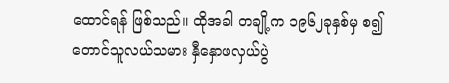ထောင်ရန် ဖြစ်သည်။ ထိုအခါ တချို့က ၁၉၆၂ခုနှစ်မှ စ၍ တောင်သူလယ်သမား နှီနှောဖလှယ်ပွဲ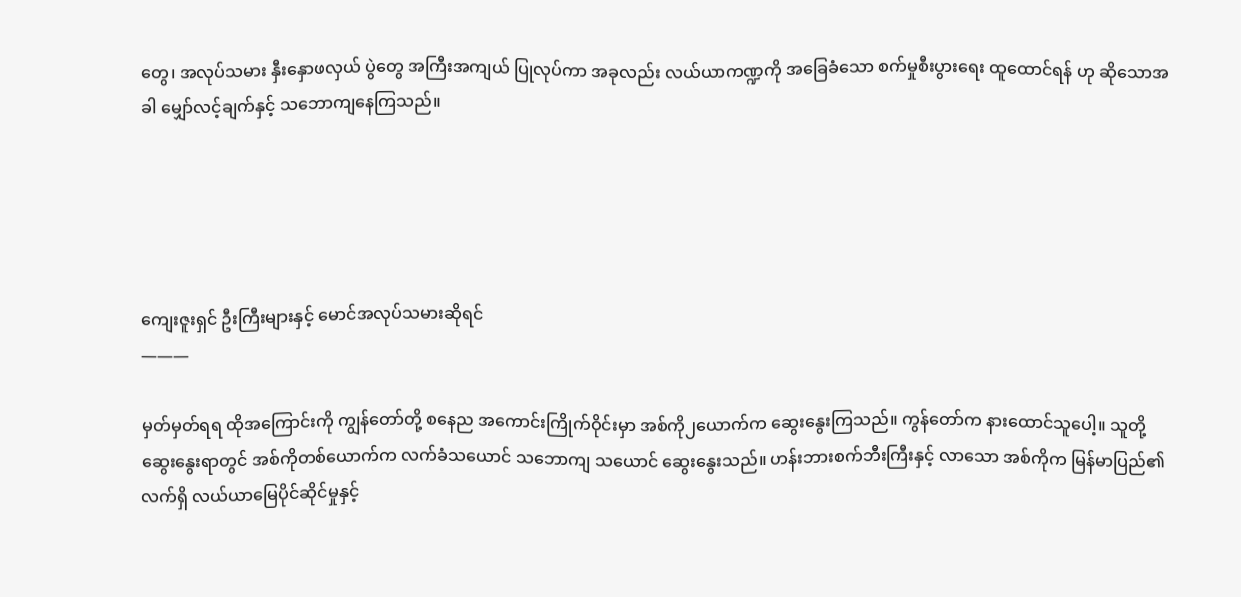တွေ၊ အလုပ်သမား နှီးနှောဖလှယ် ပွဲတွေ အကြီးအကျယ် ပြုလုပ်ကာ အခုလည်း လယ်ယာကဏ္ဍကို အခြေခံသော စက်မှုစီးပွားရေး ထူထောင်ရန် ဟု ဆိုသောအခါ မျှော်လင့်ချက်နှင့် သဘောကျနေကြသည်။





ကျေးဇူးရှင် ဦးကြီးများနှင့် မောင်အလုပ်သမားဆိုရင်
———

မှတ်မှတ်ရရ ထိုအကြောင်းကို ကျွန်တော်တို့ စနေည အကောင်းကြိုက်ဝိုင်းမှာ အစ်ကို၂ယောက်က ဆွေးနွေးကြသည်။ ကွန်တော်က နားထောင်သူပေါ့။ သူတို့ဆွေးနွေးရာတွင် အစ်ကိုတစ်ယောက်က လက်ခံသယောင် သဘောကျ သယောင် ဆွေးနွေးသည်။ ဟန်းဘားစက်ဘီးကြီးနှင့် လာသော အစ်ကိုက မြန်မာပြည်၏ လက်ရှိ လယ်ယာမြေပိုင်ဆိုင်မှုနှင့်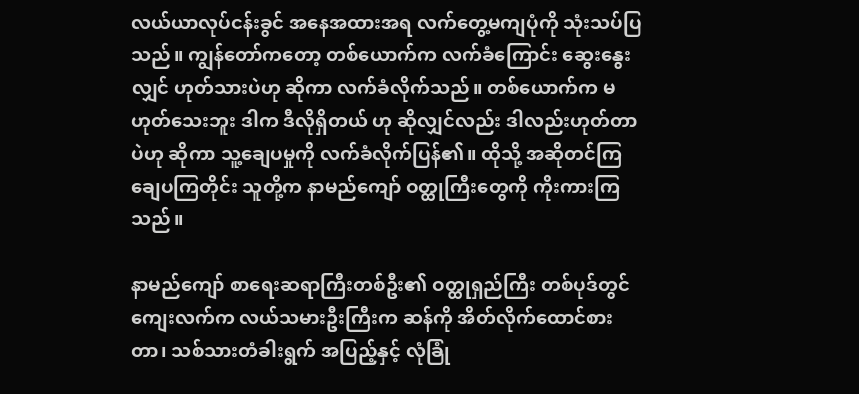လယ်ယာလုပ်ငန်းခွင် အနေအထားအရ လက်တွေ့မကျပုံကို သုံးသပ်ပြသည်။ ကျွန်တော်ကတော့ တစ်ယောက်က လက်ခံကြောင်း ဆွေးနွေးလျှင် ဟုတ်သားပဲဟု ဆိုကာ လက်ခံလိုက်သည်။ တစ်ယောက်က မဟုတ်သေးဘူး ဒါက ဒီလိုရှိတယ် ဟု ဆိုလျှင်လည်း ဒါလည်းဟုတ်တာပဲဟု ဆိုကာ သူ့ချေပမှုကို လက်ခံလိုက်ပြန်၏။ ထိုသို့ အဆိုတင်ကြ ချေပကြတိုင်း သူတို့က နာမည်ကျော် ဝတ္ထုကြီးတွေကို ကိုးကားကြသည်။

နာမည်ကျော် စာရေးဆရာကြီးတစ်ဦး၏ ဝတ္ထုရှည်ကြီး တစ်ပုဒ်တွင် ကျေးလက်က လယ်သမားဦးကြီးက ဆန်ကို အိတ်လိုက်ထောင်စားတာ၊ သစ်သားတံခါးရွက် အပြည့်နှင့် လုံခြုံ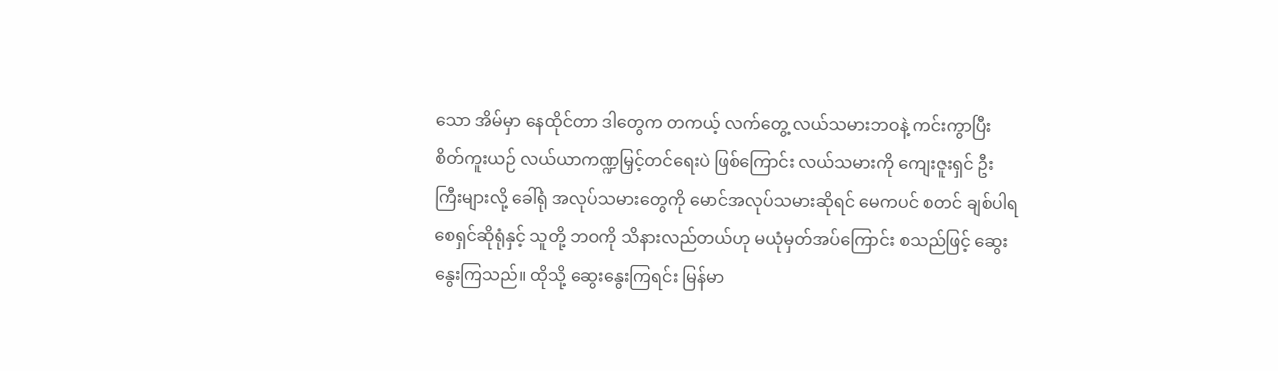သော အိမ်မှာ နေထိုင်တာ ဒါတွေက တကယ့် လက်တွေ့ လယ်သမားဘဝနဲ့ ကင်းကွာပြီး စိတ်ကူးယဉ် လယ်ယာကဏ္ဍမြှင့်တင်ရေးပဲ ဖြစ်ကြောင်း လယ်သမားကို ကျေးဇူးရှင် ဦးကြီးများလို့ ခေါ်ရုံ အလုပ်သမားတွေကို မောင်အလုပ်သမားဆိုရင် မေကပင် စတင် ချစ်ပါရစေရှင်ဆိုရုံနှင့် သူတို့ ဘဝကို သိနားလည်တယ်ဟု မယုံမှတ်အပ်ကြောင်း စသည်ဖြင့် ဆွေးနွေးကြသည်။ ထိုသို့ ဆွေးနွေးကြရင်း မြန်မာ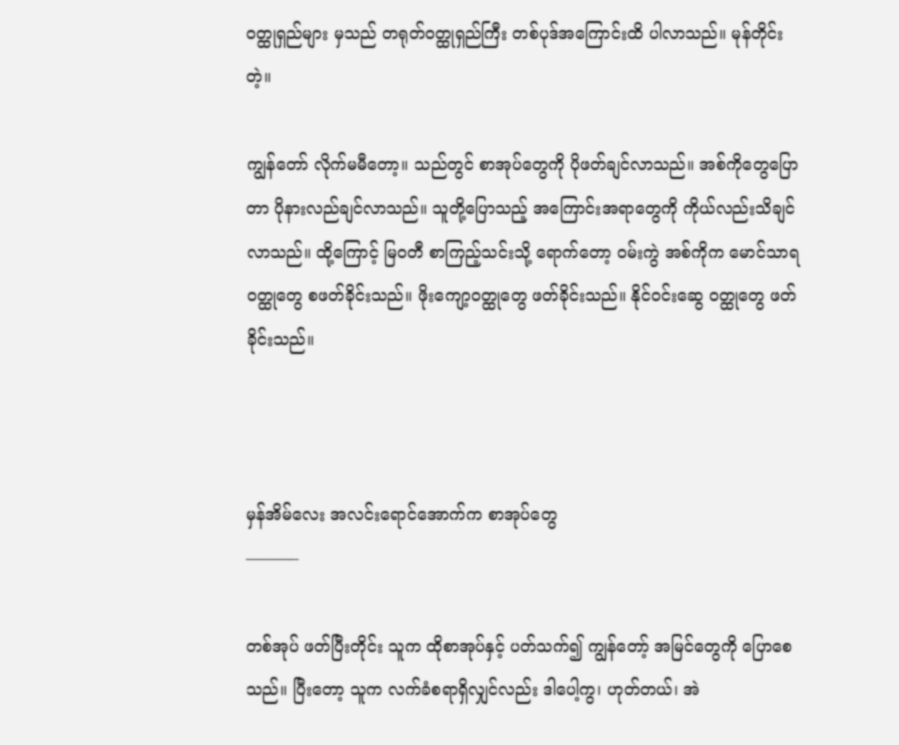ဝတ္ထုရှည်များ မှသည် တရုတ်ဝတ္ထုရှည်ကြီး တစ်ပုဒ်အကြောင်းထိ ပါလာသည်။ မုန်တိုင်းတဲ့။

ကျွန်တော် လိုက်မမီတော့။ သည်တွင် စာအုပ်တွေကို ပိုဖတ်ချင်လာသည်။ အစ်ကိုတွေပြောတာ ပိုနားလည်ချင်လာသည်။ သူတို့ပြောသည့် အကြောင်းအရာတွေကို ကိုယ်လည်းသိချင်လာသည်။ ထို့ကြောင့် မြဝတီ စာကြည့်သင်းသို့ ရောက်တော့ ဝမ်းကွဲ အစ်ကိုက မောင်သာရ ဝတ္ထုတွေ စဖတ်ခိုင်းသည်။ ဖိုးကျော့ဝတ္ထုတွေ ဖတ်ခိုင်းသည်။ နိုင်ဝင်းဆွေ ဝတ္ထုတွေ ဖတ်ခိုင်းသည်။



မှန်အိမ်လေး အလင်းရောင်အောက်က စာအုပ်တွေ
———-

တစ်အုပ် ဖတ်ပြီးတိုင်း သူက ထိုစာအုပ်နှင့် ပတ်သက်၍ ကျွန်တော့် အမြင်တွေကို ပြောစေသည်။ ပြီးတော့ သူက လက်ခံစရာရှိလျှင်လည်း ဒါပေါ့ကွ၊ ဟုတ်တယ်၊ အဲ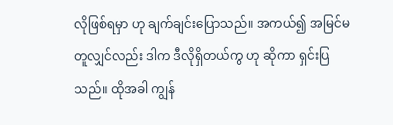လိုဖြစ်ရမှာ ဟု ချက်ချင်းပြောသည်။ အကယ်၍ အမြင်မတူလျှင်လည်း ဒါက ဒီလိုရှိတယ်ကွ ဟု ဆိုကာ ရှင်းပြသည်။ ထိုအခါ ကျွန်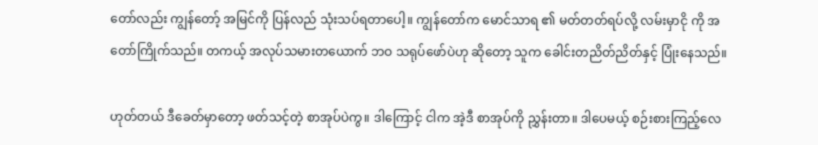တော်လည်း ကျွန်တော့် အမြင်ကို ပြန်လည် သုံးသပ်ရတာပေါ့။ ကျွန်တော်က မောင်သာရ ၏ မတ်တတ်ရပ်လို့ လမ်းမှာငို ကို အတော်ကြိုက်သည်။ တကယ့် အလုပ်သမားတယောက် ဘဝ သရုပ်ဖော်ပဲဟု ဆိုတော့ သူက ခေါင်းတညိတ်ညိတ်နှင့် ပြုံးနေသည်။

ဟုတ်တယ် ဒီခေတ်မှာတော့ ဖတ်သင့်တဲ့ စာအုပ်ပဲကွ။ ဒါကြောင့် ငါက အဲ့ဒီ စာအုပ်ကို ညွှန်းတာ။ ဒါပေမယ့် စဉ်းစားကြည့်လေ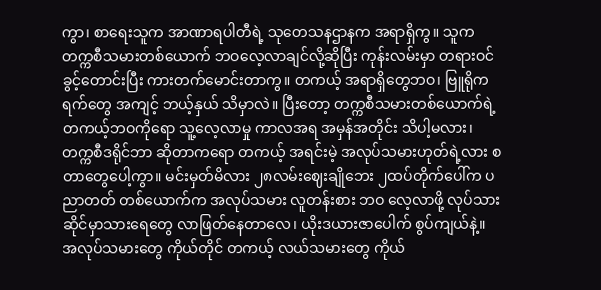ကွာ၊ စာရေးသူက အာဏာရပါတီရဲ့ သုတေသနဌာနက အရာရှိကွ။ သူက တက္ကစီသမားတစ်ယောက် ဘဝလေ့လာချင်လို့ဆိုပြီး ကုန်းလမ်းမှာ တရားဝင် ခွင့်တောင်းပြီး ကားတက်မောင်းတာကွ။ တကယ့် အရာရှိတွေဘဝ၊ ဗြူရိုကရက်တွေ အကျင့် ဘယ့်နှယ် သိမှာလဲ။ ပြီးတော့ တက္ကစီသမားတစ်ယောက်ရဲ့ တကယ့်ဘဝကိုရော သူ့လေ့လာမှု ကာလအရ အမှန်အတိုင်း သိပါ့မလား၊ တက္ကစီဒရိုင်ဘာ ဆိုတာကရော တကယ့် အရင်းမဲ့ အလုပ်သမားဟုတ်ရဲ့လား စတာတွေပေါ့ကွာ။ မင်းမှတ်မိလား ၂၈လမ်းဈေးချိုဘေး ၂ထပ်တိုက်ပေါ်က ပညာတတ် တစ်ယောက်က အလုပ်သမား လူတန်းစား ဘဝ လေ့လာဖို့ လုပ်သားဆိုင်မှာသားရေတွေ လာဖြတ်နေတာလေ၊ ယိုးဒယားဇာပေါက် စွပ်ကျယ်နဲ့။ အလုပ်သမားတွေ ကိုယ်တိုင် တကယ့် လယ်သမားတွေ ကိုယ်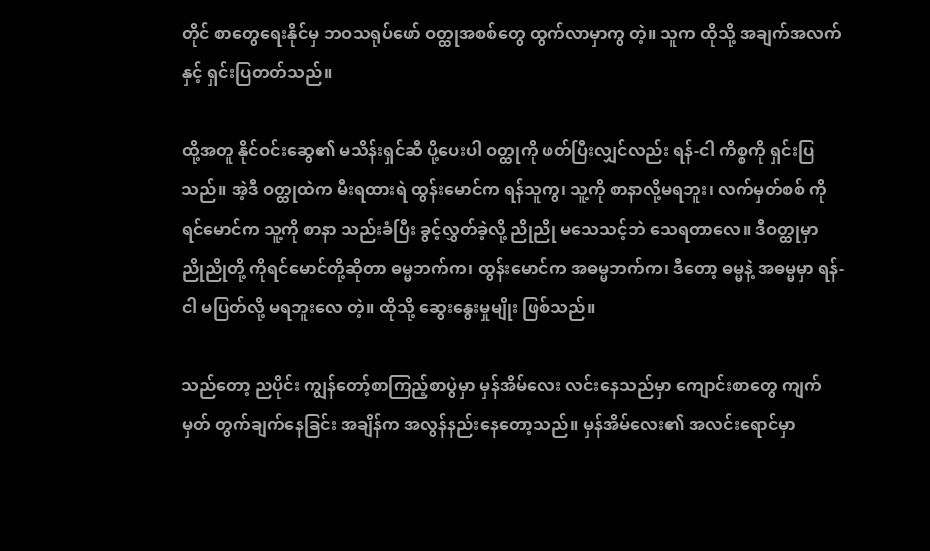တိုင် စာတွေရေးနိုင်မှ ဘဝသရုပ်ဖော် ဝတ္ထုအစစ်တွေ ထွက်လာမှာကွ တဲ့။ သူက ထိုသို့ အချက်အလက်နှင့် ရှင်းပြတတ်သည်။

ထို့အတူ နိုင်ဝင်းဆွေ၏ မသိန်းရှင်ဆီ ပို့ပေးပါ ဝတ္ထုကို ဖတ်ပြီးလျှင်လည်း ရန်-ငါ ကိစ္စကို ရှင်းပြသည်။ အဲ့ဒီ ဝတ္ထုထဲက မီးရထားရဲ ထွန်းမောင်က ရန်သူကွ၊ သူ့ကို စာနာလို့မရဘူး၊ လက်မှတ်စစ် ကိုရင်မောင်က သူ့ကို စာနာ သည်းခံပြီး ခွင့်လွှတ်ခဲ့လို့ ညိုညို မသေသင့်ဘဲ သေရတာလေ။ ဒီဝတ္ထုမှာ ညိုညိုတို့ ကိုရင်မောင်တို့ဆိုတာ ဓမ္မဘက်က၊ ထွန်းမောင်က အဓမ္မဘက်က၊ ဒီတော့ ဓမ္မနဲ့ အဓမ္မမှာ ရန်-ငါ မပြတ်လို့ မရဘူးလေ တဲ့။ ထိုသို့ ဆွေးနွေးမှုမျိုး ဖြစ်သည်။

သည်တော့ ညပိုင်း ကျွန်တော့်စာကြည့်စာပွဲမှာ မှန်အိမ်လေး လင်းနေသည်မှာ ကျောင်းစာတွေ ကျက်မှတ် တွက်ချက်နေခြင်း အချိန်က အလွန်နည်းနေတော့သည်။ မှန်အိမ်လေး၏ အလင်းရောင်မှာ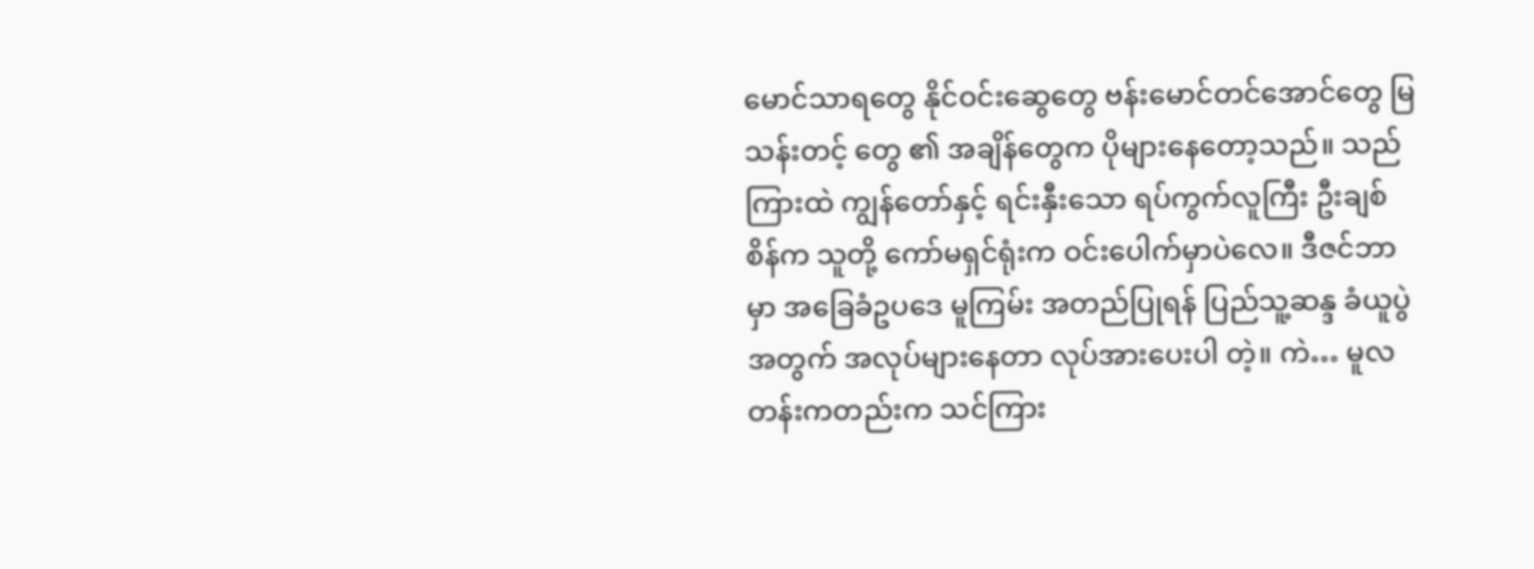မောင်သာရတွေ နိုင်ဝင်းဆွေတွေ ဗန်းမောင်တင်အောင်တွေ မြသန်းတင့် တွေ ၏ အချိန်တွေက ပိုများနေတော့သည်။ သည်ကြားထဲ ကျွန်တော်နှင့် ရင်းနှီးသော ရပ်ကွက်လူကြီး ဦးချစ်စိန်က သူတို့ ကော်မရှင်ရုံးက ဝင်းပေါက်မှာပဲလေ။ ဒီဇင်ဘာမှာ အခြေခံဥပဒေ မူကြမ်း အတည်ပြုရန် ပြည်သူ့ဆန္ဒ ခံယူပွဲ အတွက် အလုပ်များနေတာ လုပ်အားပေးပါ တဲ့။ ကဲ… မူလတန်းကတည်းက သင်ကြား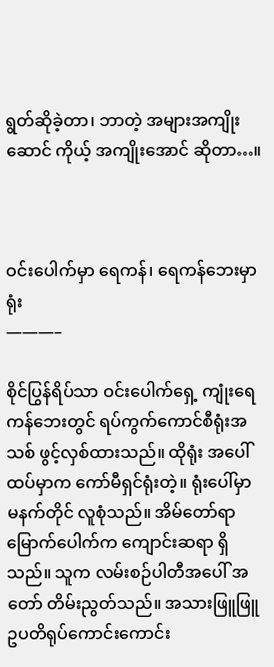ရွတ်ဆိုခဲ့တာ၊ ဘာတဲ့ အများအကျိုးဆောင် ကိုယ့် အကျိုးအောင် ဆိုတာ…။



ဝင်းပေါက်မှာ ရေကန်၊ ရေကန်ဘေးမှာ ရုံး
———–

စိုင်ပြွန်ရိပ်သာ ဝင်းပေါက်ရှေ့ ကျုံးရေကန်ဘေးတွင် ရပ်ကွက်ကောင်စီရုံးအသစ် ဖွင့်လှစ်ထားသည်။ ထိုရုံး အပေါ်ထပ်မှာက ကော်မီရှင်ရုံးတဲ့။ ရုံးပေါ်မှာ မနက်တိုင် လူစုံသည်။ အိမ်တော်ရာ မြောက်ပေါက်က ကျောင်းဆရာ ရှိသည်။ သူက လမ်းစဉ်ပါတီအပေါ် အတော် တိမ်းညွတ်သည်။ အသားဖြူဖြူ ဥပတိရုပ်ကောင်းကောင်း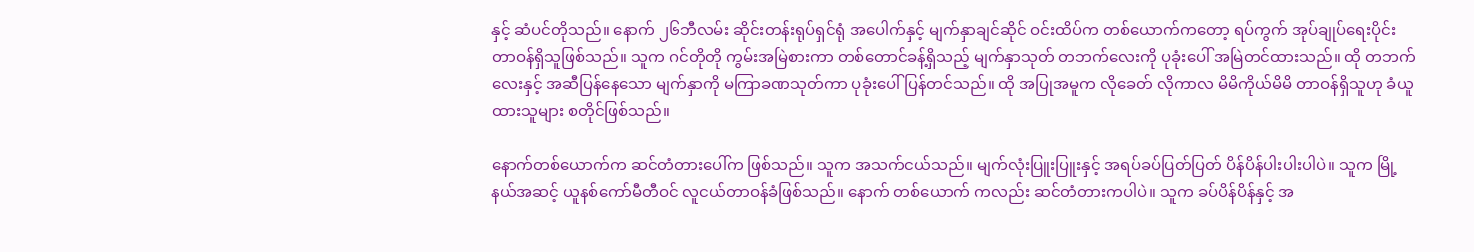နှင့် ဆံပင်တိုသည်။ နောက် ၂၆ဘီလမ်း ဆိုင်းတန်းရုပ်ရှင်ရုံ အပေါက်နှင့် မျက်နှာချင်ဆိုင် ဝင်းထိပ်က တစ်ယောက်ကတော့ ရပ်ကွက် အုပ်ချုပ်ရေးပိုင်း တာဝန်ရှိသူဖြစ်သည်။ သူက ဂင်တိုတို ကွမ်းအမြဲစားကာ တစ်တောင်ခန့်ရှိသည့် မျက်နှာသုတ် တဘက်လေးကို ပုခုံးပေါ် အမြဲတင်ထားသည်။ ထို တဘက်လေးနှင့် အဆီပြန်နေသော မျက်နှာကို မကြာခဏသုတ်ကာ ပုခုံးပေါ် ပြန်တင်သည်။ ထို အပြုအမူက လိုခေတ် လိုကာလ မိမိကိုယ်မိမိ တာဝန်ရှိသူဟု ခံယူထားသူများ စတိုင်ဖြစ်သည်။

နောက်တစ်ယောက်က ဆင်တံတားပေါ်က ဖြစ်သည်။ သူက အသက်ငယ်သည်။ မျက်လုံးပြူးပြူးနှင့် အရပ်ခပ်ပြတ်ပြတ် ပိန်ပိန်ပါးပါးပါပဲ။ သူက မြို့နယ်အဆင့် ယူနစ်ကော်မီတီဝင် လူငယ်တာဝန်ခံဖြစ်သည်။ နောက် တစ်ယောက် ကလည်း ဆင်တံတားကပါပဲ။ သူက ခပ်ပိန်ပိန်နှင့် အ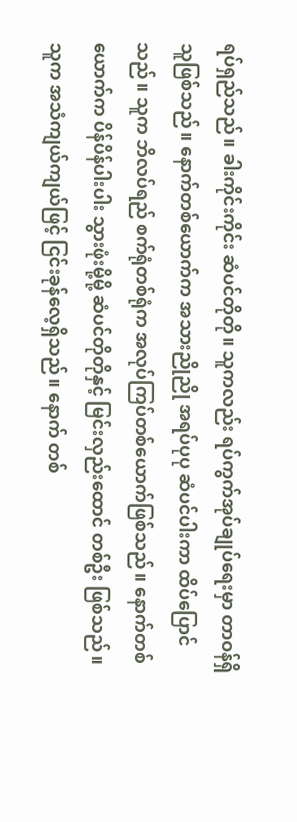ရပ်ရှည်သည်။ ခါးကိုင်းကိုင်း ဆံပင်တိုတို။ သူကလည်း ရပ်ကွက်အုပ်ချုပ်ရေးမှာ တာဝန်ရှိသူဖြစ်သည်။ နောက်တစ်ယောက်က အသားညိုညို အရပ်ပုပု ဆံပင်ပါးကာ ထိပ်ပြောင်သည်။ သူက ဘိလပ်ရည် စက်ရုံတစ်ရုံက အလုပ်ကြပ်တစ်ယောက်ဖြစ်သည်။ နောက်တစ်ယောက်က ပိန်ပိန်ပါးပါး သွားဖုံးမို့မို့ ဆံပင်တိုတိုနှင့် မြင်းလှည်းထောင် တစ်ဦး ဖြစ်သည်။ သူက အသံကျယ်ကျယ်ဖြင့် ငြင်းခုန်လေ့ရှိသည်။ နောက် တစ်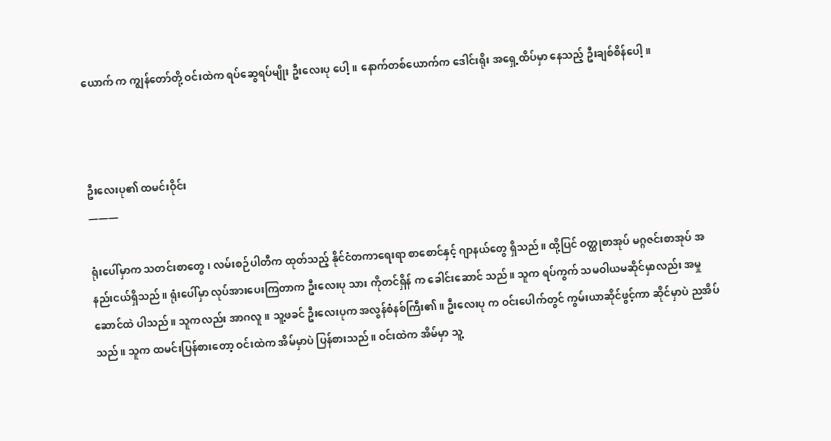ယောက် က ကျွန်တော်တို့ ဝင်းထဲက ရပ်ဆွေရပ်မျိုး ဦးလေးပု ပေါ့။ နောက်တစ်ယောက်က ဒေါင်းရိုး အရှေ့ထိပ်မှာ နေသည့် ဦးချစ်စိန်ပေါ့။



ဦးလေးပု၏ ထမင်းဝိုင်း
———

ရုံးပေါ်မှာက သတင်းစာတွေ၊ လမ်းစဉ်ပါတီက ထုတ်သည့် နိုင်ငံတကာရေးရာ စာစောင်နှင့် ဂျာနယ်တွေ ရှိသည်။ ထို့ပြင် ဝတ္ထုစာအုပ် မဂ္ဂဇင်းစာအုပ် အနည်းငယ်ရှိသည်။ ရုံးပေါ်မှာ လုပ်အားပေးကြတာက ဦးလေးပု သား ကိုတင်ရှိန် က ခေါင်းဆောင် သည်။ သူက ရပ်ကွက် သမဝါယမဆိုင်မှာလည်း အမှုဆောင်ထဲ ပါသည်။ သူကလည်း အာဂလူ။ သူ့ဖခင် ဦးလေးပုက အလွန်စံနစ်ကြီး၏။ ဦးလေးပု က ဝင်းပေါက်တွင် ကွမ်းယာဆိုင်ဖွင့်ကာ ဆိုင်မှာပဲ ညအိပ်သည်။ သူက ထမင်းပြန်စားတော့ ဝင်းထဲက အိမ်မှာပဲ ပြန်စားသည်။ ဝင်းထဲက အိမ်မှာ သူ့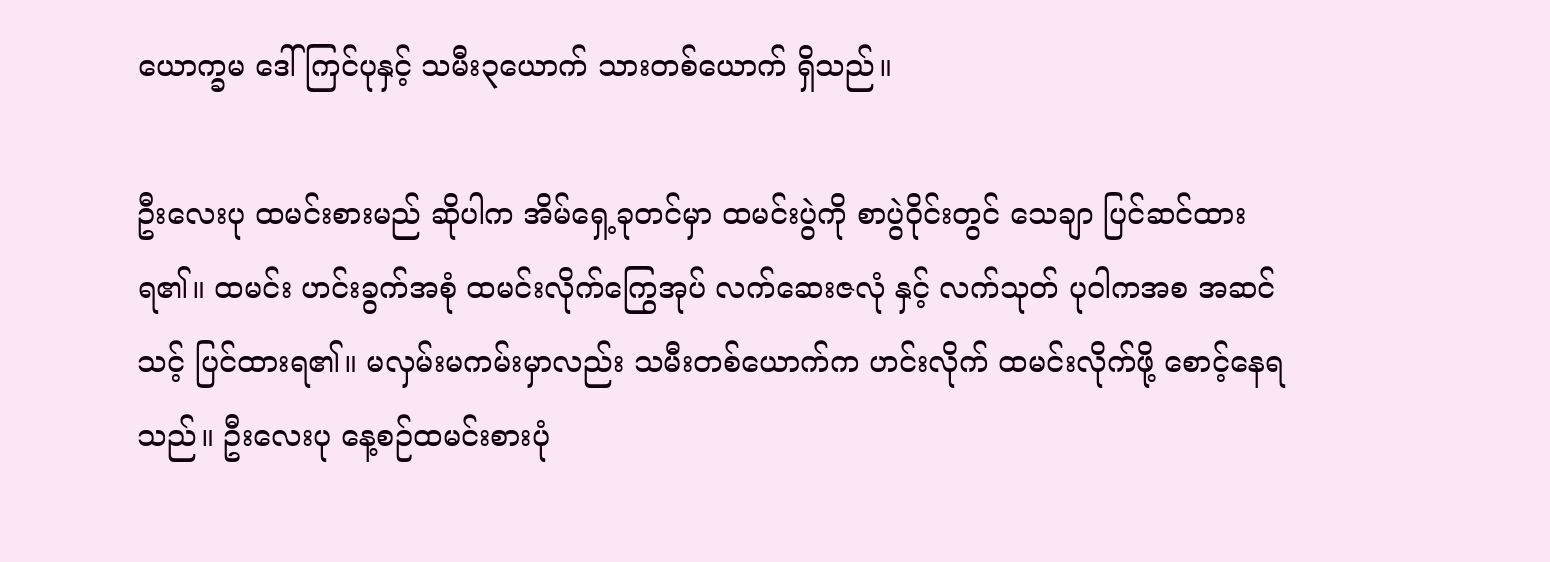ယောက္ခမ ဒေါ်ကြင်ပုနှင့် သမီး၃ယောက် သားတစ်ယောက် ရှိသည်။

ဦးလေးပု ထမင်းစားမည် ဆိုပါက အိမ်ရှေ့ခုတင်မှာ ထမင်းပွဲကို စာပွဲဝိုင်းတွင် သေချာ ပြင်ဆင်ထားရ၏။ ထမင်း ဟင်းခွက်အစုံ ထမင်းလိုက်ကြွေအုပ် လက်ဆေးဇလုံ နှင့် လက်သုတ် ပုဝါကအစ အဆင်သင့် ပြင်ထားရ၏။ မလှမ်းမကမ်းမှာလည်း သမီးတစ်ယောက်က ဟင်းလိုက် ထမင်းလိုက်ဖို့ စောင့်နေရသည်။ ဦးလေးပု နေ့စဉ်ထမင်းစားပုံ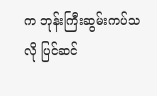က ဘုန်းကြီးဆွမ်းကပ်သလို ပြင်ဆင်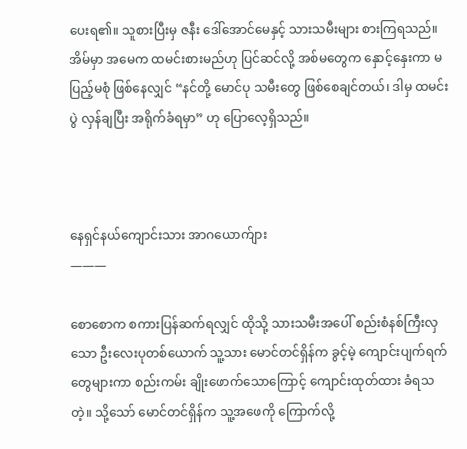ပေးရ၏။ သူစားပြီးမှ ဇနီး ဒေါ်အောင်မေနှင့် သားသမီးများ စားကြရသည်။ အိမ်မှာ အမေက ထမင်းစားမည်ဟု ပြင်ဆင်လို့ အစ်မတွေက နှောင့်နှေးကာ မပြည့်မစုံ ဖြစ်နေလျှင် “နင်တို့ မောင်ပု သမီးတွေ ဖြစ်စေချင်တယ်၊ ဒါမှ ထမင်းပွဲ လှန်ချပြီး အရိုက်ခံရမှာ” ဟု ပြောလေ့ရှိသည်။



နေရှင်နယ်ကျောင်းသား အာဂယောက်ျား
———

စောစောက စကားပြန်ဆက်ရလျှင် ထိုသို့ သားသမီးအပေါ် စည်းစံနစ်ကြီးလှသော ဦးလေးပုတစ်ယောက် သူ့သား မောင်တင်ရှိန်က ခွင့်မဲ့ ကျောင်းပျက်ရက်တွေများကာ စည်းကမ်း ချိုးဖောက်သောကြောင့် ကျောင်းထုတ်ထား ခံရသတဲ့။ သို့သော် မောင်တင်ရှိန်က သူ့အဖေကို ကြောက်လို့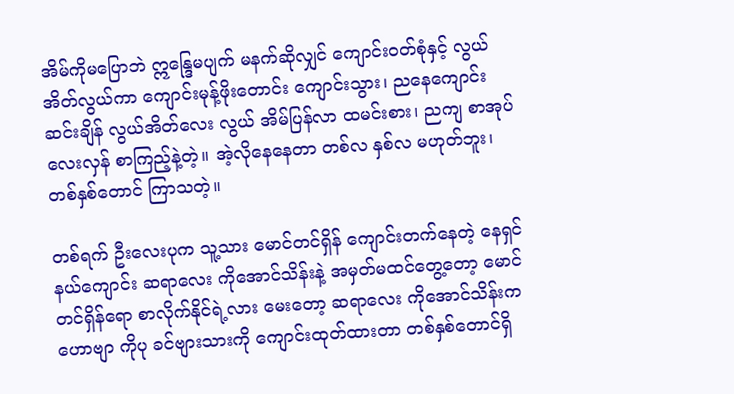အိမ်ကိုမပြောဘဲ ဣန္ဒြေမပျက် မနက်ဆိုလျှင် ကျောင်းဝတ်စုံနှင့် လွယ်အိတ်လွယ်ကာ ကျောင်းမုန့်ဖိုးတောင်း ကျောင်းသွား၊ ညနေကျောင်းဆင်းချိန် လွယ်အိတ်လေး လွယ် အိမ်ပြန်လာ ထမင်းစား၊ ညကျ စာအုပ်လေးလှန် စာကြည့်နဲ့တဲ့။ အဲ့လိုနေနေတာ တစ်လ နှစ်လ မဟုတ်ဘူး၊ တစ်နှစ်တောင် ကြာသတဲ့။

တစ်ရက် ဦးလေးပုက သူ့သား မောင်တင်ရှိန် ကျောင်းတက်နေတဲ့ နေရှင်နယ်ကျောင်း ဆရာလေး ကိုအောင်သိန်းနဲ့ အမှတ်မထင်တွေ့တော့ မောင်တင်ရှိန်ရော စာလိုက်နိုင်ရဲ့လား မေးတော့ ဆရာလေး ကိုအောင်သိန်းက ဟောဗျာ ကိုပု ခင်ဗျားသားကို ကျောင်းထုတ်ထားတာ တစ်နှစ်တောင်ရှိ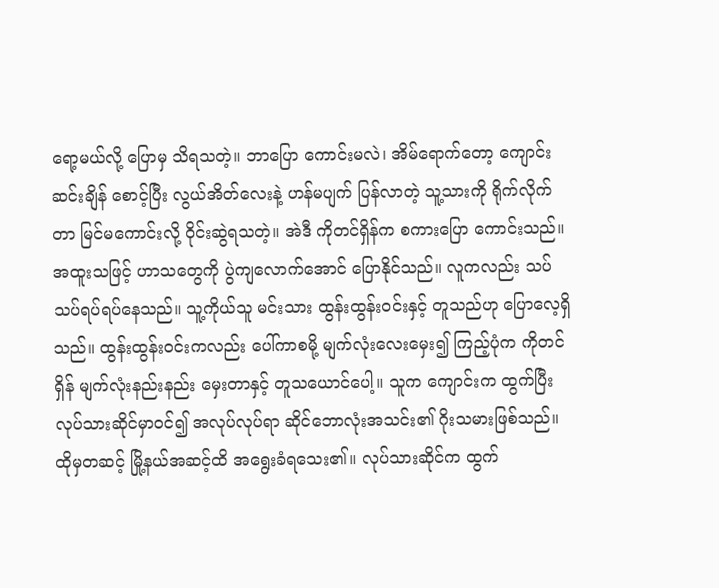ရော့မယ်လို့ ပြောမှ သိရသတဲ့။ ဘာပြော ကောင်းမလဲ၊ အိမ်ရောက်တော့ ကျောင်းဆင်းချိန် စောင့်ပြီး လွယ်အိတ်လေးနဲ့ ဟန်မပျက် ပြန်လာတဲ့ သူ့သားကို ရိုက်လိုက်တာ မြင်မကောင်းလို့ ဝိုင်းဆွဲရသတဲ့။ အဲဒီ ကိုတင်ရှိန်က စကားပြော ကောင်းသည်။ အထူးသဖြင့် ဟာသတွေကို ပွဲကျလောက်အောင် ပြောနိုင်သည်။ လူကလည်း သပ်သပ်ရပ်ရပ်နေသည်။ သူ့ကိုယ်သူ မင်းသား ထွန်းထွန်းဝင်းနှင့် တူသည်ဟု ပြောလေ့ရှိသည်။ ထွန်းထွန်းဝင်းကလည်း ပေါ်ကာစမို့ မျက်လုံးလေးမှေး၍ ကြည့်ပုံက ကိုတင်ရှိန် မျက်လုံးနည်းနည်း မှေးတာနှင့် တူသယောင်ပေါ့။ သူက ကျောင်းက ထွက်ပြီး လုပ်သားဆိုင်မှာဝင်၍ အလုပ်လုပ်ရာ ဆိုင်ဘောလုံးအသင်း၏ ဂိုးသမားဖြစ်သည်။ ထိုမှတဆင့် မြို့နယ်အဆင့်ထိ အရွေးခံရသေး၏။ လုပ်သားဆိုင်က ထွက်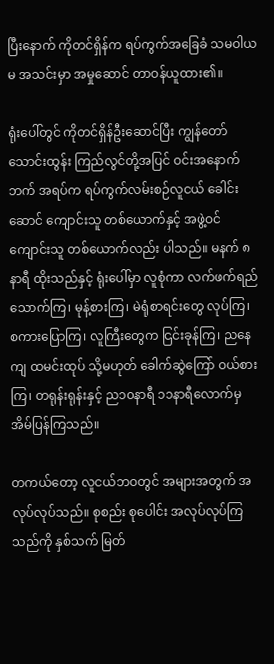ပြီးနောက် ကိုတင်ရှိန်က ရပ်ကွက်အခြေခံ သမဝါယမ အသင်းမှာ အမှုဆောင် တာဝန်ယူထား၏။

ရုံးပေါ်တွင် ကိုတင်ရှိန်ဦးဆောင်ပြီး ကျွန်တော် သောင်းထွန်း ကြည်လွင်တို့အပြင် ဝင်းအနောက်ဘက် အရပ်က ရပ်ကွက်လမ်းစဉ်လူငယ် ခေါင်းဆောင် ကျောင်းသူ တစ်ယောက်နှင့် အဖွဲ့ဝင် ကျောင်းသူ တစ်ယောက်လည်း ပါသည်။ မနက် ၈နာရီ ထိုးသည်နှင့် ရုံးပေါ်မှာ လူစုံကာ လက်ဖက်ရည် သောက်ကြ၊ မုန့်စားကြ၊ မဲရုံစာရင်းတွေ လုပ်ကြ၊ စကားပြောကြ၊ လူကြီးတွေက ငြင်းခုန်ကြ၊ ညနေကျ ထမင်းထုပ် သို့မဟုတ် ခေါက်ဆွဲကြော် ဝယ်စားကြ၊ တရုန်းရုန်းနှင့် ည၁၀နာရီ ၁၁နာရီလောက်မှ အိမ်ပြန်ကြသည်။

တကယ်တော့ လူငယ်ဘဝတွင် အများအတွက် အလုပ်လုပ်သည်။ စုစည်း စုပေါင်း အလုပ်လုပ်ကြသည်ကို နှစ်သက် မြတ်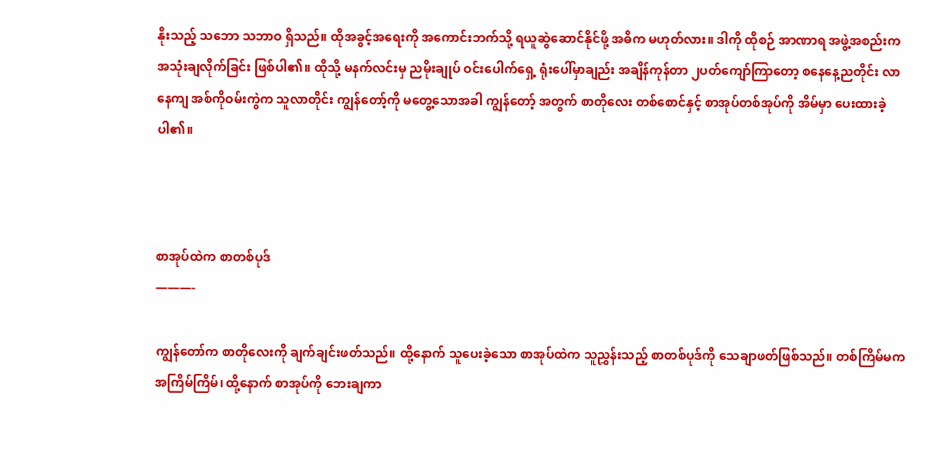နိုးသည့် သဘော သဘာဝ ရှိသည်။ ထိုအခွင့်အရေးကို အကောင်းဘက်သို့ ရယူဆွဲဆောင်နိုင်ဖို့ အဓိက မဟုတ်လား။ ဒါကို ထိုစဉ် အာဏာရ အဖွဲ့အစည်းက အသုံးချလိုက်ခြင်း ဖြစ်ပါ၏။ ထိုသို့ မနက်လင်းမှ ညမိုးချုပ် ဝင်းပေါက်ရှေ့ ရုံးပေါ်မှာချည်း အချိန်ကုန်တာ ၂ပတ်ကျော်ကြာတော့ စနေနေ့ညတိုင်း လာနေကျ အစ်ကိုဝမ်းကွဲက သူလာတိုင်း ကျွန်တော့်ကို မတွေ့သောအခါ ကျွန်တော့် အတွက် စာတိုလေး တစ်စောင်နှင့် စာအုပ်တစ်အုပ်ကို အိမ်မှာ ပေးထားခဲ့ပါ၏။



စာအုပ်ထဲက စာတစ်ပုဒ်
———-

ကျွန်တော်က စာတိုလေးကို ချက်ချင်းဖတ်သည်။ ထို့နောက် သူပေးခဲ့သော စာအုပ်ထဲက သူညွှန်းသည့် စာတစ်ပုဒ်ကို သေချာဖတ်ဖြစ်သည်။ တစ်ကြိမ်မက အကြိမ်ကြိမ်၊ ထို့နောက် စာအုပ်ကို ဘေးချကာ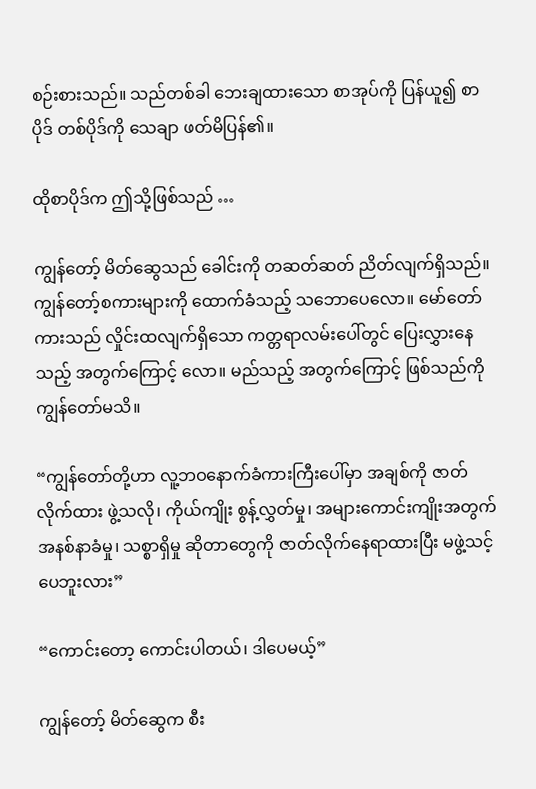စဉ်းစားသည်။ သည်တစ်ခါ ဘေးချထားသော စာအုပ်ကို ပြန်ယူ၍ စာပိုဒ် တစ်ပိုဒ်ကို သေချာ ဖတ်မိပြန်၏။

ထိုစာပိုဒ်က ဤသို့ဖြစ်သည် …

ကျွန်တော့် မိတ်ဆွေသည် ခေါင်းကို တဆတ်ဆတ် ညိတ်လျက်ရှိသည်။ ကျွန်တော့်စကားများကို ထောက်ခံသည့် သဘောပေလော။ မော်တော်ကားသည် လှိုင်းထလျက်ရှိသော ကတ္တရာလမ်းပေါ်တွင် ပြေးလွှားနေသည့် အတွက်ကြောင့် လော။ မည်သည့် အတွက်ကြောင့် ဖြစ်သည်ကို ကျွန်တော်မသိ။

“ကျွန်တော်တို့ဟာ လူ့ဘဝနောက်ခံကားကြီးပေါ်မှာ အချစ်ကို ဇာတ်လိုက်ထား ဖွဲ့သလို၊ ကိုယ်ကျိုး စွန့်လွှတ်မှု၊ အများကောင်းကျိုးအတွက် အနစ်နာခံမှု၊ သစ္စာရှိမှု ဆိုတာတွေကို ဇာတ်လိုက်နေရာထားပြီး မဖွဲ့သင့်ပေဘူးလား”

“ကောင်းတော့ ကောင်းပါတယ်၊ ဒါပေမယ့်”

ကျွန်တော့် မိတ်ဆွေက စီး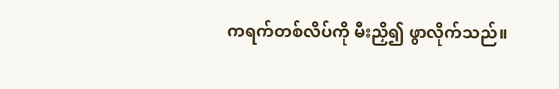ကရက်တစ်လိပ်ကို မီးညှိ၍ ဖွာလိုက်သည်။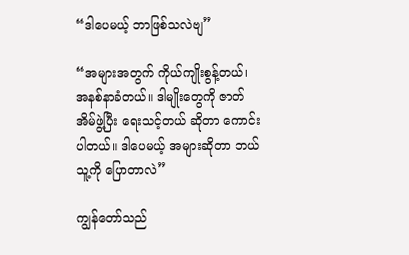“ဒါပေမယ့် ဘာဖြစ်သလဲဗျ”

“အများအတွက် ကိုယ်ကျိုးစွန့်တယ်၊ အနစ်နာခံတယ်။ ဒါမျိုးတွေကို ဇာတ်အိမ်ဖွဲ့ပြီး ရေးသင့်တယ် ဆိုတာ ကောင်းပါတယ်။ ဒါပေမယ့် အများဆိုတာ ဘယ်သူ့ကို ပြောတာလဲ”

ကျွန်တော်သည်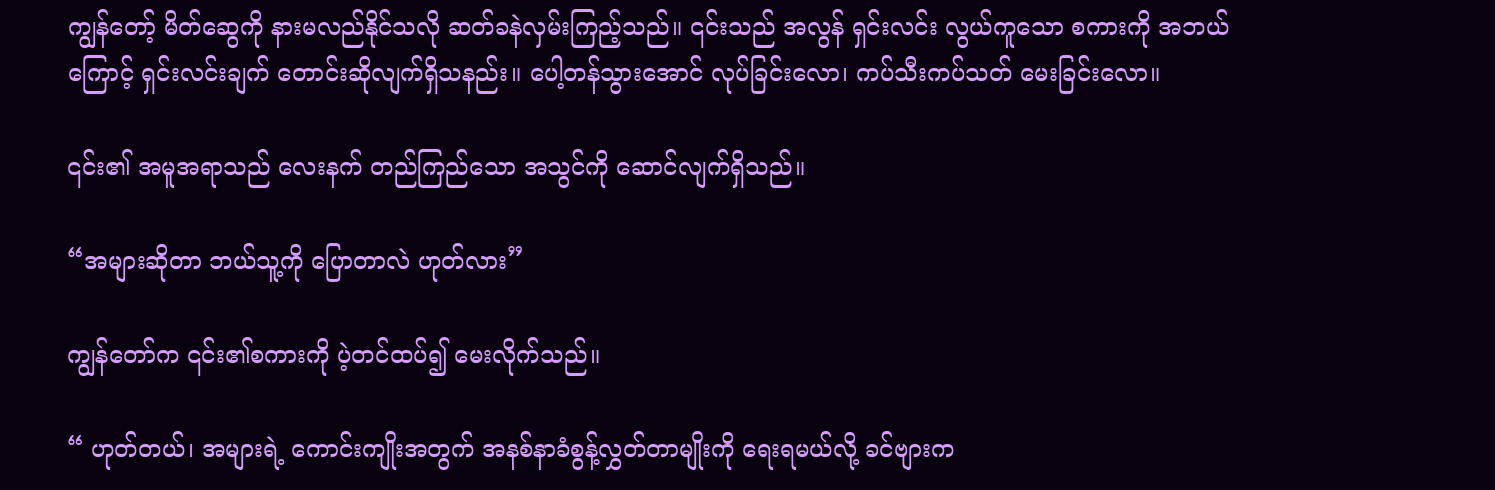ကျွန်တော့် မိတ်ဆွေကို နားမလည်နိုင်သလို ဆတ်ခနဲလှမ်းကြည့်သည်။ ၎င်းသည် အလွန် ရှင်းလင်း လွယ်ကူသော စကားကို အဘယ်ကြောင့် ရှင်းလင်းချက် တောင်းဆိုလျက်ရှိသနည်း။ ပေါ့တန်သွားအောင် လုပ်ခြင်းလော၊ ကပ်သီးကပ်သတ် မေးခြင်းလော။

၎င်း၏ အမူအရာသည် လေးနက် တည်ကြည်သော အသွင်ကို ဆောင်လျက်ရှိသည်။

“အများဆိုတာ ဘယ်သူ့ကို ပြောတာလဲ ဟုတ်လား”

ကျွန်တော်က ၎င်း၏စကားကို ပဲ့တင်ထပ်၍ မေးလိုက်သည်။

“ ဟုတ်တယ်၊ အများရဲ့ ကောင်းကျိုးအတွက် အနစ်နာခံစွန့်လွှတ်တာမျိုးကို ရေးရမယ်လို့ ခင်ဗျားက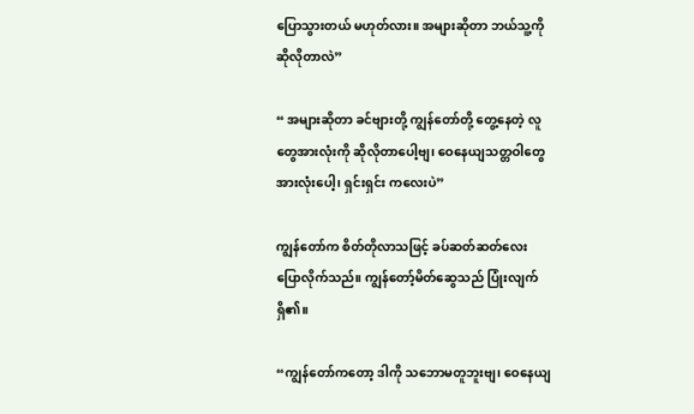ပြောသွားတယ် မဟုတ်လား။ အများဆိုတာ ဘယ်သူ့ကို ဆိုလိုတာလဲ”

“ အများဆိုတာ ခင်ဗျားတို့ ကျွန်တော်တို့ တွေ့နေတဲ့ လူတွေအားလုံးကို ဆိုလိုတာပေါ့ဗျ၊ ဝေနေယျသတ္တဝါတွေ အားလုံးပေါ့၊ ရှင်းရှင်း ကလေးပဲ”

ကျွန်တော်က စိတ်တိုလာသဖြင့် ခပ်ဆတ်ဆတ်လေး ပြောလိုက်သည်။ ကျွန်တော့်မိတ်ဆွေသည် ပြုံးလျက်ရှိ၏။

“ကျွန်တော်ကတော့ ဒါကို သဘောမတူဘူးဗျ၊ ဝေနေယျ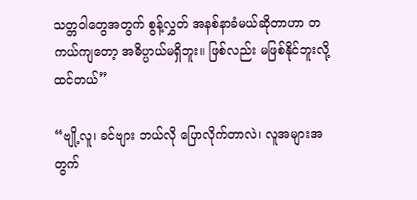သတ္တဝါတွေအတွက် စွန့်လွှတ် အနစ်နာခံမယ်ဆိုတာဟာ တကယ်ကျတော့ အဓိပ္ပာယ်မရှိဘူး။ ဖြစ်လည်း မဖြစ်နိုင်ဘူးလို့ ထင်တယ်”

“ဗျို့လူ၊ ခင်ဗျား ဘယ်လို ပြောလိုက်တာလဲ၊ လူအများအတွက်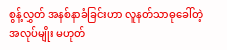စွန့်လွှတ် အနစ်နာခံခြင်းဟာ လူနတ်သာဓုခေါ်တဲ့ အလုပ်မျိုး မဟုတ်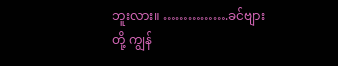ဘူးလား။ …………….ခင်ဗျားတို့ ကျွန်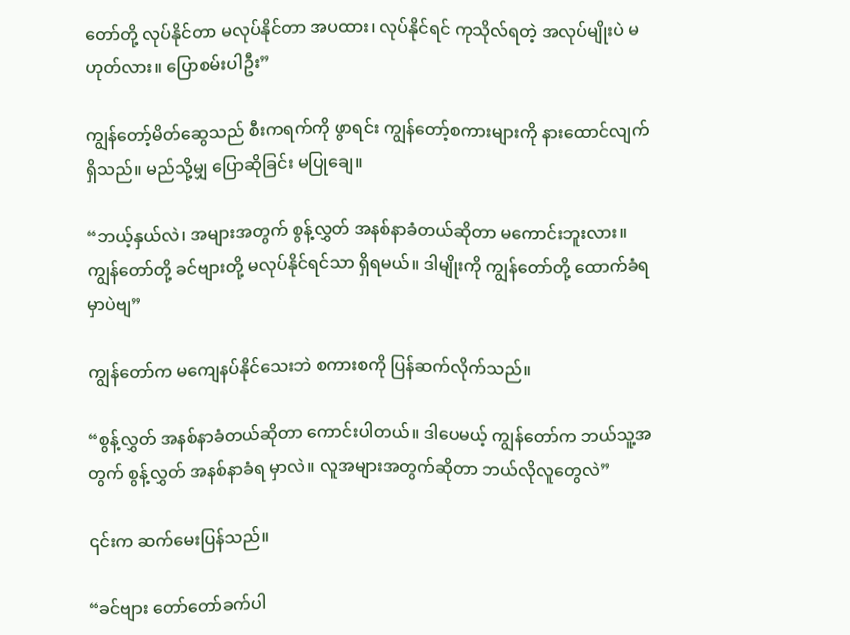တော်တို့ လုပ်နိုင်တာ မလုပ်နိုင်တာ အပထား၊ လုပ်နိုင်ရင် ကုသိုလ်ရတဲ့ အလုပ်မျိုးပဲ မဟုတ်လား။ ပြောစမ်းပါဦး”

ကျွန်တော့်မိတ်ဆွေသည် စီးကရက်ကို ဖွာရင်း ကျွန်တော့်စကားများကို နားထောင်လျက်ရှိသည်။ မည်သို့မျှ ပြောဆိုခြင်း မပြုချေ။

“ဘယ့်နှယ်လဲ၊ အများအတွက် စွန့်လွှတ် အနစ်နာခံတယ်ဆိုတာ မကောင်းဘူးလား။ ကျွန်တော်တို့ ခင်ဗျားတို့ မလုပ်နိုင်ရင်သာ ရှိရမယ်။ ဒါမျိုးကို ကျွန်တော်တို့ ထောက်ခံရမှာပဲဗျ”

ကျွန်တော်က မကျေနပ်နိုင်သေးဘဲ စကားစကို ပြန်ဆက်လိုက်သည်။

“စွန့်လွှတ် အနစ်နာခံတယ်ဆိုတာ ကောင်းပါတယ်။ ဒါပေမယ့် ကျွန်တော်က ဘယ်သူ့အတွက် စွန့်လွှတ် အနစ်နာခံရ မှာလဲ။ လူအများအတွက်ဆိုတာ ဘယ်လိုလူတွေလဲ”

၎င်းက ဆက်မေးပြန်သည်။

“ခင်ဗျား တော်တော်ခက်ပါ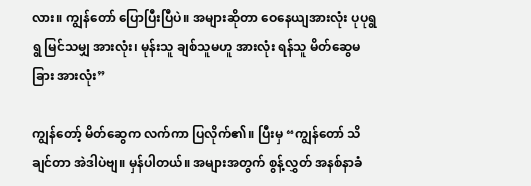လား။ ကျွန်တော် ပြောပြီးပြီပဲ။ အများဆိုတာ ဝေနေယျအားလုံး ပုပုရွရွ မြင်သမျှ အားလုံး၊ မုန်းသူ ချစ်သူမဟူ အားလုံး ရန်သူ မိတ်ဆွေမခြား အားလုံး”

ကျွန်တော့် မိတ်ဆွေက လက်ကာ ပြလိုက်၏။ ပြီးမှ “ကျွန်တော် သိချင်တာ အဲဒါပဲဗျ။ မှန်ပါတယ်။ အများအတွက် စွန့်လွှတ် အနစ်နာခံ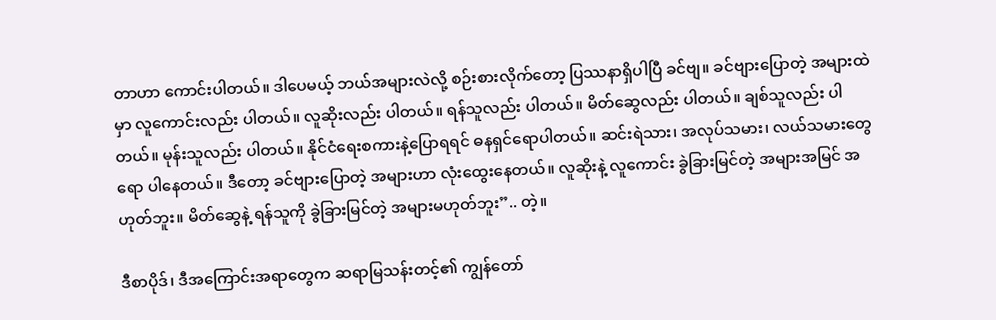တာဟာ ကောင်းပါတယ်။ ဒါပေမယ့် ဘယ်အများလဲလို့ စဉ်းစားလိုက်တော့ ပြဿနာရှိပါပြီ ခင်ဗျ။ ခင်ဗျားပြောတဲ့ အများထဲမှာ လူကောင်းလည်း ပါတယ်။ လူဆိုးလည်း ပါတယ်။ ရန်သူလည်း ပါတယ်။ မိတ်ဆွေလည်း ပါတယ်။ ချစ်သူလည်း ပါတယ်။ မုန်းသူလည်း ပါတယ်။ နိုင်ငံရေးစကားနဲ့ပြောရရင် ဓနရှင်ရောပါတယ်။ ဆင်းရဲသား၊ အလုပ်သမား၊ လယ်သမားတွေရော ပါနေတယ်။ ဒီတော့ ခင်ဗျားပြောတဲ့ အများဟာ လုံးထွေးနေတယ်။ လူဆိုးနဲ့ လူကောင်း ခွဲခြားမြင်တဲ့ အများအမြင် အဟုတ်ဘူး။ မိတ်ဆွေနဲ့ ရန်သူကို ခွဲခြားမြင်တဲ့ အများမဟုတ်ဘူး”.. တဲ့။

ဒီစာပိုဒ်၊ ဒီအကြောင်းအရာတွေက ဆရာမြသန်းတင့်၏ ကျွန်တော်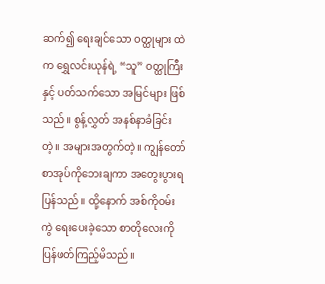ဆက်၍ ရေးချင်သော ဝတ္ထုများ ထဲက ရွှေလင်းယုန်ရဲ့ “သူ” ဝတ္ထုကြီးနှင့် ပတ်သက်သော အမြင်များ ဖြစ်သည်။ စွန့်လွှတ် အနစ်နာခံခြင်းတဲ့။ အများအတွက်တဲ့။ ကျွန်တော် စာအုပ်ကိုဘေးချကာ အတွေးပွားရပြန်သည်။ ထို့နောက် အစ်ကိုဝမ်းကွဲ ရေးပေးခဲ့သော စာတိုလေးကို ပြန်ဖတ်ကြည့်မိသည်။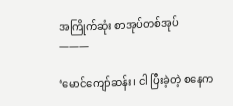အကြိုက်ဆုံး စာအုပ်တစ်အုပ်
———

‘မောင်ကျော်ဆန်း၊ ငါ ပြီးခဲ့တဲ့ စနေက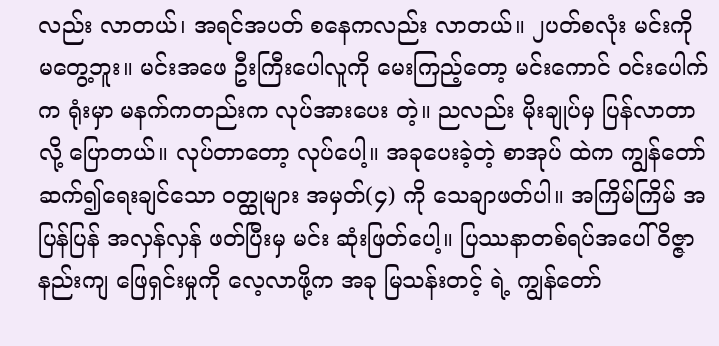လည်း လာတယ်၊ အရင်အပတ် စနေကလည်း လာတယ်။ ၂ပတ်စလုံး မင်းကို မတွေ့ဘူး။ မင်းအဖေ ဦးကြီးပေါလူကို မေးကြည့်တော့ မင်းကောင် ဝင်းပေါက်က ရုံးမှာ မနက်ကတည်းက လုပ်အားပေး တဲ့။ ညလည်း မိုးချုပ်မှ ပြန်လာတာ လို့ ပြောတယ်။ လုပ်တာတော့ လုပ်ပေါ့။ အခုပေးခဲ့တဲ့ စာအုပ် ထဲက ကျွန်တော် ဆက်၍ရေးချင်သော ဝတ္ထုများ အမှတ်(၄) ကို သေချာဖတ်ပါ။ အကြိမ်ကြိမ် အပြန်ပြန် အလှန်လှန် ဖတ်ပြီးမှ မင်း ဆုံးဖြတ်ပေါ့။ ပြဿနာတစ်ရပ်အပေါ် ဝိဇ္ဇာနည်းကျ ဖြေရှင်းမှုကို လေ့လာဖို့က အခု မြသန်းတင့် ရဲ့ ကျွန်တော်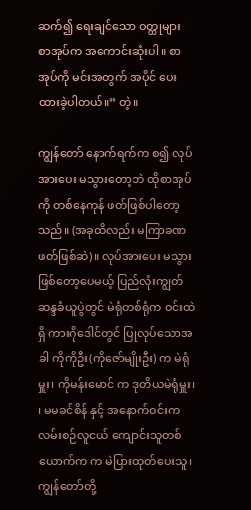ဆက်၍ ရေးချင်သော ဝတ္ထုများ စာအုပ်က အကောင်းဆုံးပါ။ စာအုပ်ကို မင်းအတွက် အပိုင် ပေးထားခဲ့ပါတယ်။” တဲ့။

ကျွန်တော် နောက်ရက်က စ၍ လုပ်အားပေး မသွားတော့ဘဲ ထိုစာအုပ်ကို တစ်နေကုန် ဖတ်ဖြစ်ပါတော့သည်။ (အခုထိလည်း မကြာခဏ ဖတ်ဖြစ်ဆဲ)။ လုပ်အားပေး မသွားဖြစ်တော့ပေမယ့် ပြည်လုံးကျွတ်ဆန္ဒခံယူပွဲတွင် မဲရုံတစ်ရုံက ဝင်းထဲရှိ ကားဂိုဒေါင်တွင် ပြုလုပ်သောအခါ ကိုကိုဦး(ကိုဇော်မျိုးဦး) က မဲရုံမှူး၊ ကိုမန်းမောင် က ဒုတိယမဲရုံမှူး၊ ၊ မမခင်စိန် နှင့် အနောက်ဝင်းက လမ်းစဉ်လူငယ် ကျောင်းသူတစ်ယောက်က က မဲပြားထုတ်ပေးသူ၊ ကျွန်တော်တို့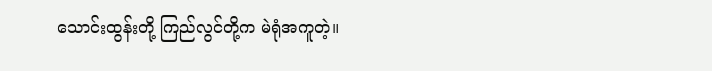သောင်းထွန်းတို့ ကြည်လွင်တို့က မဲရုံအကူတဲ့။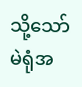သို့သော် မဲရုံအ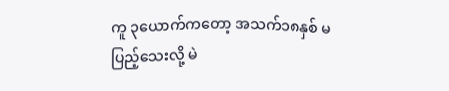ကူ ၃ယောက်ကတော့ အသက်၁၈နှစ် မပြည့်သေးလို့ မဲ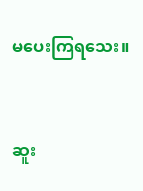မပေးကြရသေး။



ဆူး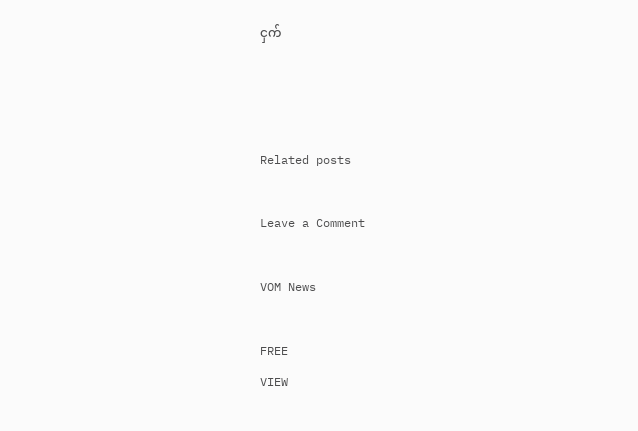ငှက်



Related posts

Leave a Comment

VOM News

FREE
VIEW